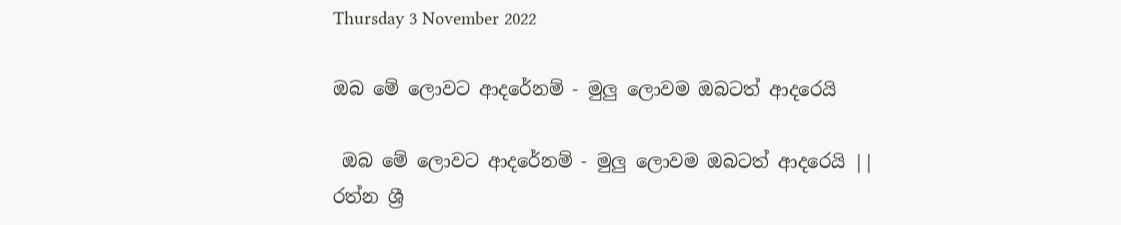Thursday 3 November 2022

ඔබ මේ ලොවට ආදරේනම් - මුලු ලොවම ඔබටත් ආදරෙයි

 ඔබ මේ ලොවට ආදරේනම් - මුලු ලොවම ඔබටත් ආදරෙයි || රත්න ශ්‍රී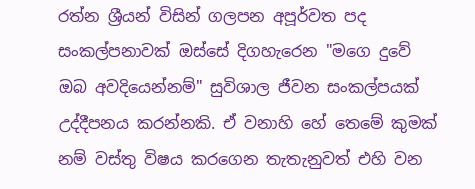රත්න ශ්‍රීයන් විසින් ගලපන අපූර්වත පද සංකල්පනාවක් ඔස්සේ දිගහැරෙන "මගෙ දුවේ ඔබ අවදියෙන්නම්" සුවිශාල ජීවන සංකල්පයක් උද්දීපනය කරන්නකි. ඒ වනාහි හේ තෙමේ කුමක් නම් වස්තු විෂය කරගෙන තැතැනුවත් එහි වන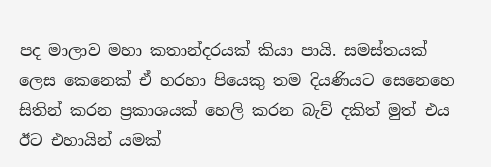පද මාලාව මහා කතාන්දරයක් කියා පායි. සමස්තයක් ලෙස කෙනෙක් ඒ හරහා පියෙකු තම දියණියට සෙනෙහෙ සිතින් කරන ප්‍රකාශයක් හෙලි කරන බැව් දකිත් මුත් එය ඊට එහායින් යමක්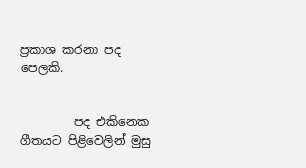ප්‍රකාශ කරනා පද පෙලකි.


         පද එකිනෙක ගීතයට පිළිවෙලින් මුසු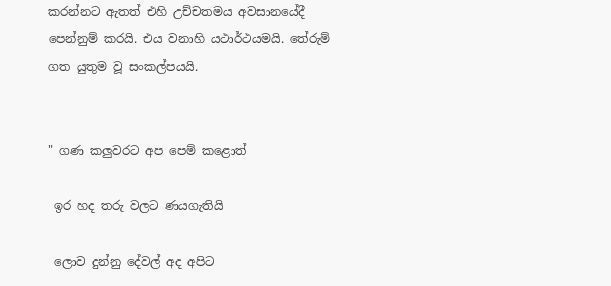කරන්නට ඇතත් එහි උච්චතමය අවසානයේදී පෙන්නුම් කරයි. එය වනාහි යථාර්ථයමයි. තේරුම් ගත යුතුම වූ සංකල්පයයි.


" ගණ කලුවරට අප පෙම් කළොත්

 ඉර හද තරු වලට ණයගැතියි

 ලොව දුන්නු දේවල් අද අපිට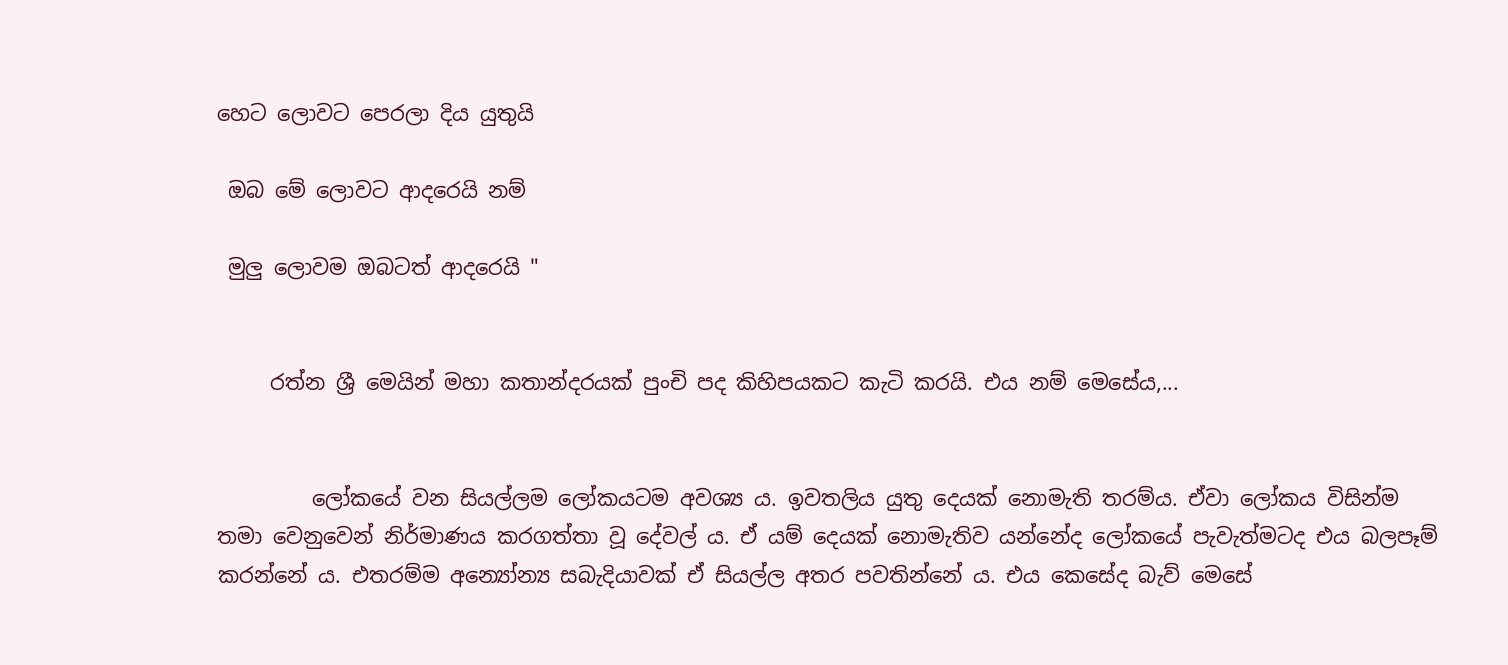හෙට ලොවට පෙරලා දිය යුතුයි

 ඔබ මේ ලොවට ආදරෙයි නම්

 මුලු ලොවම ඔබටත් ආදරෙයි "


     රත්න ශ්‍රී මෙයින් මහා කතාන්දරයක් පුංචි පද කිහිපයකට කැටි කරයි. එය නම් මෙසේය,...


         ලෝකයේ වන සියල්ලම ලෝකයටම අවශ්‍ය ය. ඉවතලිය යුතු දෙයක් නොමැති තරම්ය. ඒවා ලෝකය විසින්ම තමා වෙනුවෙන් නිර්මාණය කරගත්තා වූ දේවල් ය. ඒ යම් දෙයක් නොමැතිව යන්නේද ලෝකයේ පැවැත්මටද එය බලපෑම් කරන්නේ ය. එතරම්ම අන්‍යෝන්‍ය සබැදියාවක් ඒ සියල්ල අතර පවතින්නේ ය. එය කෙසේද බැව් මෙසේ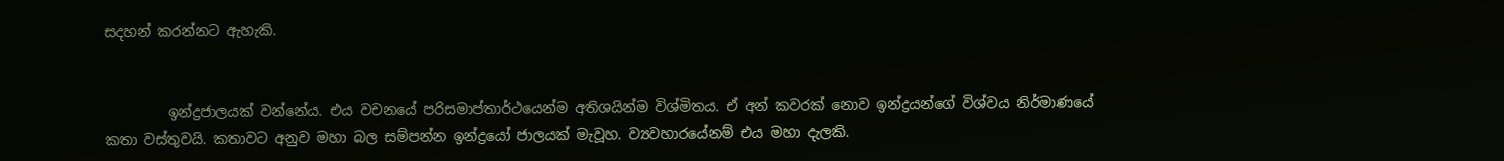සදහන් කරන්නට ඇහැකි.


         ඉන්ද්‍රජාලයක් වන්නේය. එය වචනයේ පරිසමාප්තාර්ථයෙන්ම අතිශයින්ම විශ්මිතය. ඒ අන් කවරක් නොව ඉන්ද්‍රයන්ගේ විශ්වය නිර්මාණයේ කතා වස්තුවයි. කතාවට අනුව මහා බල සම්පන්න ඉන්ද්‍රයෝ ජාලයක් මැවූහ. ව්‍යවහාරයේනම් එය මහා දැලකි.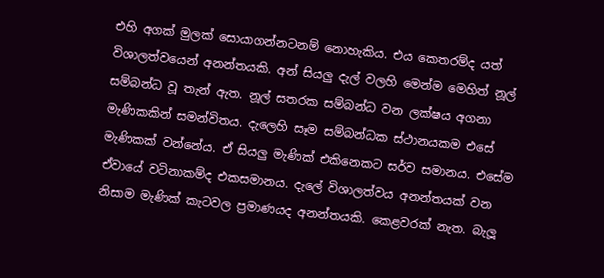එහි අගක් මුලක් සොයාගන්නටනම් නොහැකිය. එය කෙතරම්ද යත් විශාලත්වයෙන් අනන්තයකි. අන් සියලු දැල් වලහි මෙන්ම මෙහිත් නූල් සම්බන්ධ වූ තැන් ඇත. නූල් සතරක සම්බන්ධ වන ලක්ෂය අගනා මැණිකකින් සමන්විතය. දැලෙහි සෑම සම්බන්ධක ස්ථානයකම එසේ මැණිකක් වන්නේය. ඒ සියලු මැණික් එකිනෙකට සර්ව සමානය. එසේම ඒවායේ වටිනාකම්ද එකසමානය. දැලේ විශාලත්වය අනන්තයක් වන නිසාම මැණික් කැටවල ප්‍රමාණයද අනන්තයකි. කෙළවරක් නැත. බැලූ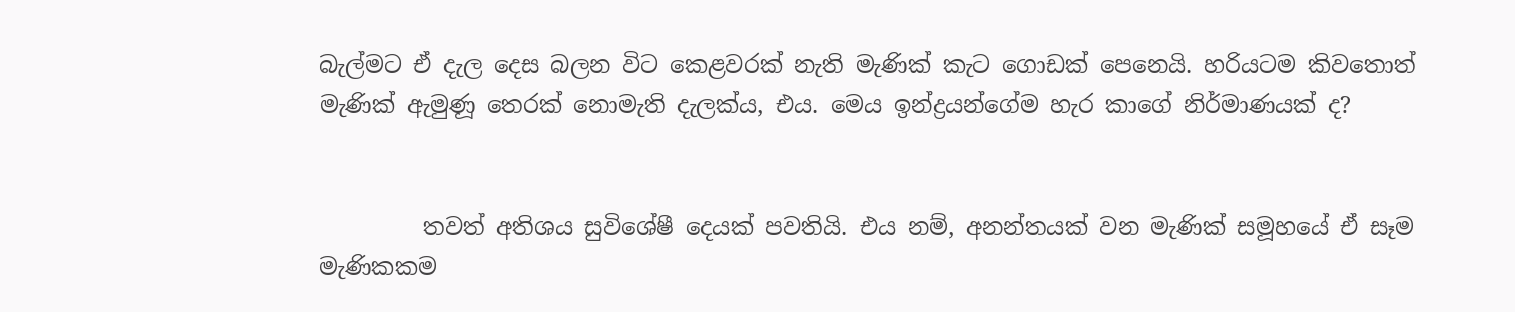බැල්මට ඒ දැල දෙස බලන විට කෙළවරක් නැති මැණික් කැට ගොඩක් පෙනෙයි. හරියටම කිවතොත් මැණික් ඇමුණූ තෙරක් නොමැති දැලක්ය, එය. මෙය ඉන්ද්‍රයන්ගේම හැර කාගේ නිර්මාණයක් ද?


         තවත් අතිශය සුවිශේෂී දෙයක් පවතියි. එය නම්, අනන්තයක් වන මැණික් සමූහයේ ඒ සෑම මැණිකකම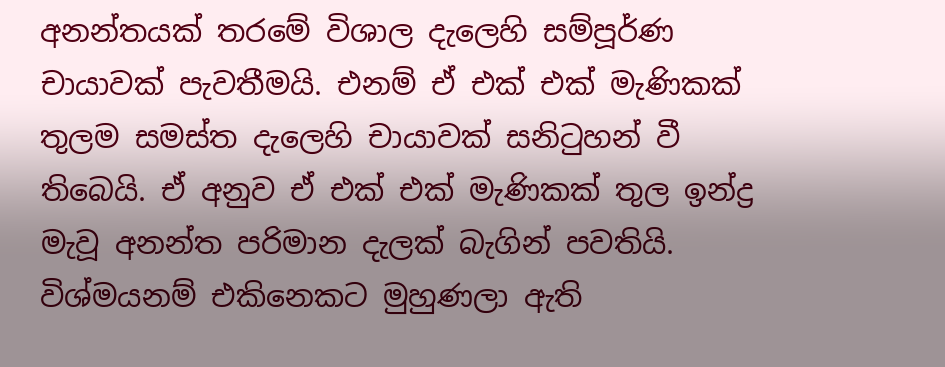අනන්තයක් තරමේ විශාල දැලෙහි සම්පූර්ණ චායාවක් පැවතීමයි. එනම් ඒ එක් එක් මැණිකක් තුලම සමස්ත දැලෙහි චායාවක් සනිටුහන් වී තිබෙයි. ඒ අනුව ඒ එක් එක් මැණිකක් තුල ඉන්ද්‍ර මැවූ අනන්ත පරිමාන දැලක් බැගින් පවතියි. විශ්මයනම් එකිනෙකට මුහුණලා ඇති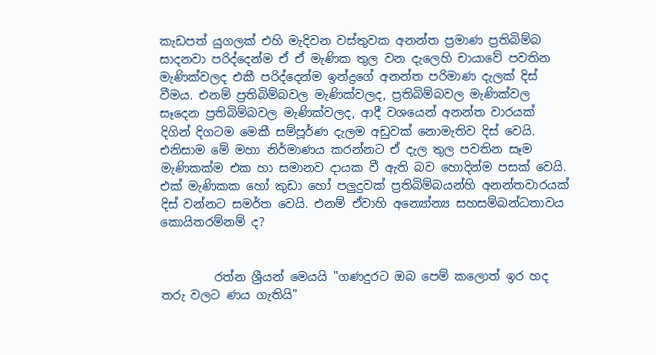කැඩපත් යුගලක් එහි මැදිවන වස්තුවක අනන්ත ප්‍රමාණ ප්‍රතිබිම්බ සාදනවා පරිද්දෙන්ම ඒ ඒ මැණික තුල වන දැලෙහි චායාවේ පවතින මැණික්වලද එකී පරිද්දෙන්ම ඉන්ද්‍රගේ අනන්ත පරිමාණ දැලක් දිස් වීමය. එනම් ප්‍රතිබිම්බවල මැණික්වලද, ප්‍රතිබිම්බවල මැණික්වල සෑදෙන ප්‍රතිබිම්බවල මැණික්වලද, ආදී වශයෙන් අනන්ත වාරයක් දිගින් දිගටම මෙකී සම්පූර්ණ දැලම අඩුවක් නොමැතිව දිස් වෙයි. එනිසාම මේ මහා නිර්මාණය කරන්නට ඒ දැල තුල පවතින සෑම මැණිකක්ම එක හා සමානව දායක වී ඇති බව හොදින්ම පසක් වෙයි. එක් මැණිකක හෝ කුඩා හෝ පලුදුවක් ප්‍රතිබිම්බයන්හි අනන්තවාරයක් දිස් වන්නට සමර්ත වෙයි. එනම් ඒවාහි අන්‍යෝන්‍ය සහසම්බන්ධතාවය කොයිතරම්නම් ද?


         රත්න ශ්‍රීයන් මෙයයි "ගණදුරට ඔබ පෙම් කලොත් ඉර හද තරු වලට ණය ගැතියි"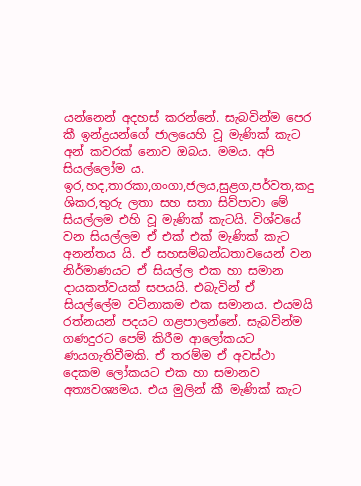යන්නෙන් අදහස් කරන්නේ. සැබවින්ම පෙර කී ඉන්ද්‍රයන්ගේ ජාලයෙහි වූ මැණික් කැට අන් කවරක් නොව ඔබය. මමය. අපි සියල්ලෝම ය. ඉර,හද,තාරකා,ගංගා,ජලය,සුළග,පර්වත,කදු ශිකර,තුරු ලතා සහ සතා සිව්පාවා මේ සියල්ලම එහි වූ මැණික් කැටයි. විශ්වයේ වන සියල්ලම ඒ එක් එක් මැණික් කැට අනන්තය යි. ඒ සහසම්බන්ධතාවයෙන් වන නිර්මාණයට ඒ සියල්ල එක හා සමාන දායකත්වයක් සපයයි. එබැවින් ඒ සියල්ලේම වටිනාකම එක සමානය. එයමයි රත්නයන් පදයට ගළපාලන්නේ. සැබවින්ම ගණදුරට පෙම් කිරීම ආලෝකයට ණයගැතිවීමකි. ඒ තරම්ම ඒ අවස්ථා දෙකම ලෝකයට එක හා සමානව අත්‍යවශ්‍යමය. එය මුලින් කී මැණික් කැට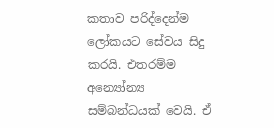කතාව පරිද්දෙන්ම ලෝකයට සේවය සිදු කරයි. එතරම්ම අන්‍යෝන්‍ය සම්බන්ධයක් වෙයි. ඒ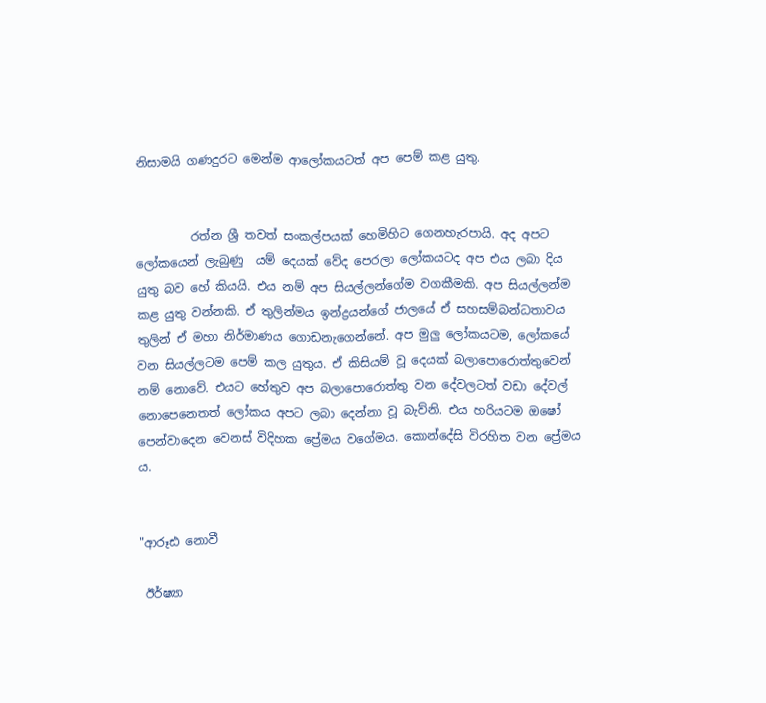නිසාමයි ගණදුරට මෙන්ම ආලෝකයටත් අප පෙම් කළ යුතු.


         රත්න ශ්‍රී තවත් සංකල්පයක් හෙමිහිට ගෙනහැරපායි. අද අපට ලෝකයෙන් ලැබුණු  යම් දෙයක් වේද පෙරලා ලෝකයටද අප එය ලබා දිය යුතු බව හේ කියයි. එය නම් අප සියල්ලන්ගේම වගකීමකි. අප සියල්ලන්ම කළ යුතු වන්නකි. ඒ තුලින්මය ඉන්ද්‍රයන්ගේ ජාලයේ ඒ සහසම්බන්ධතාවය තුලින් ඒ මහා නිර්මාණය ගොඩනැගෙන්නේ. අප මුලු ලෝකයටම, ලෝකයේ වන සියල්ලටම පෙම් කල යුතුය. ඒ කිසියම් වූ දෙයක් බලාපොරොත්තුවෙන් නම් නොවේ. එයට හේතුව අප බලාපොරොත්තු වන දේවලටත් වඩා දේවල් නොපෙනෙතත් ලෝකය අපට ලබා දෙන්නා වූ බැව්නි. එය හරියටම ඔෂෝ පෙන්වාදෙන වෙනස් විදිහක ප්‍රේමය වගේමය. කොන්දේසි විරහිත වන ප්‍රේමය ය.


"ආරූඪ නොවී

 ඊර්ෂ්‍යා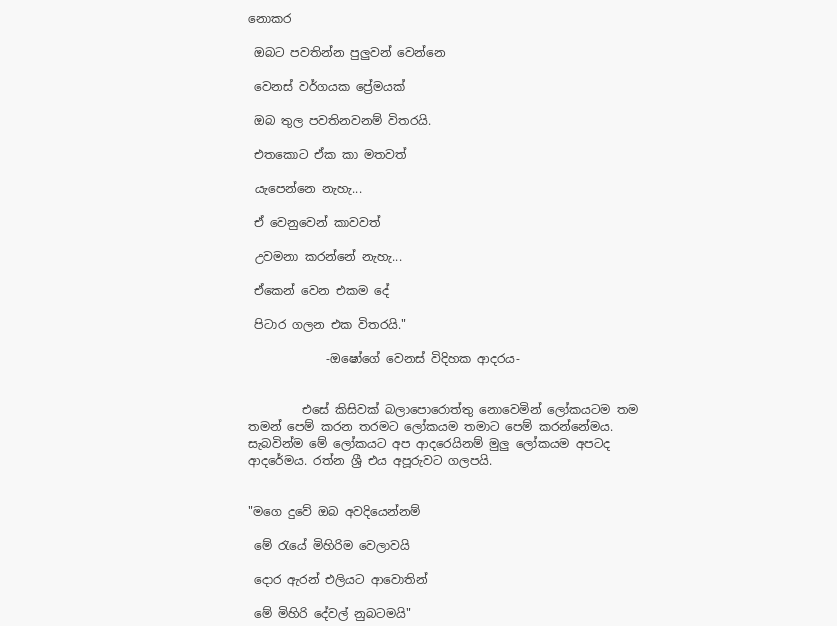නොකර

 ඔබට පවතින්න පුලුවන් වෙන්නෙ

 වෙනස් වර්ගයක ප්‍රේමයක්

 ඔබ තුල පවතිනවනම් විතරයි.

 එතකොට ඒක කා මතවත්

 යැපෙන්නෙ නැහැ...

 ඒ වෙනුවෙන් කාවවත්

 උවමනා කරන්නේ නැහැ...

 ඒකෙන් වෙන එකම දේ

 පිටාර ගලන එක විතරයි."

             -ඔෂෝගේ වෙනස් විදිහක ආදරය-


         එසේ කිසිවක් බලාපොරොත්තු නොවෙමින් ලෝකයටම තම තමන් පෙම් කරන තරමට ලෝකයම තමාට පෙම් කරන්නේමය. සැබවින්ම මේ ලෝකයට අප ආදරෙයිනම් මුලු ලෝකයම අපටද ආදරේමය. රත්න ශ්‍රී එය අපූරුවට ගලපයි.


"මගෙ දුවේ ඔබ අවදියෙන්නම්

 මේ රැයේ මිහිරිම වෙලාවයි

 දොර ඇරන් එලියට ආවොතින්

 මේ මිහිරි දේවල් නුබටමයි"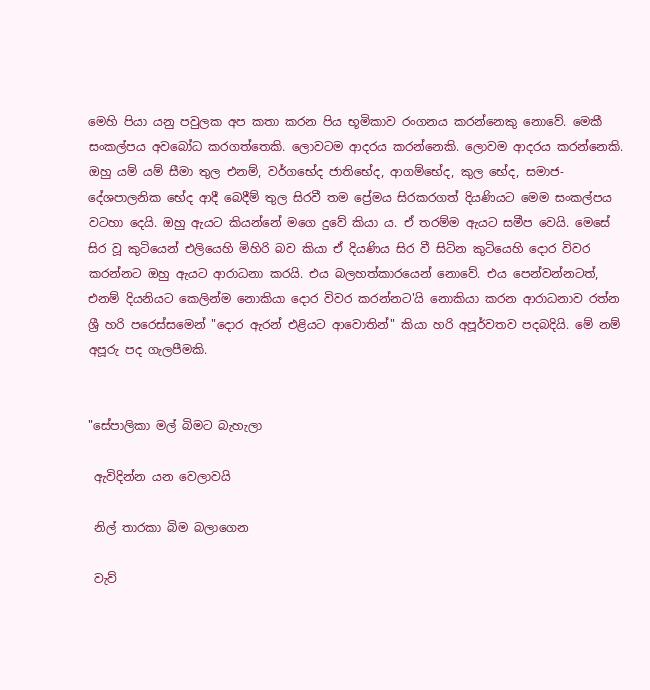මෙහි පියා යනු පවුලක අප කතා කරන පිය භූමිකාව රංගනය කරන්නෙකු නොවේ. මෙකී සංකල්පය අවබෝධ කරගත්තෙකි. ලොවටම ආදරය කරන්නෙකි. ලොවම ආදරය කරන්නෙකි. ඔහු යම් යම් සීමා තුල එනම්, වර්ගභේද ජාතිභේද, ආගම්භේද, කුල භේද, සමාජ-දේශපාලනික භේද ආදී බෙදීම් තුල සිරවී තම ප්‍රේමය සිරකරගත් දියණියට මෙම සංකල්පය වටහා දෙයි. ඔහු ඇයට කියන්නේ මගෙ දුවේ කියා ය. ඒ තරම්ම ඇයට සමීප වෙයි. මෙසේ සිර වූ කුටියෙන් එලියෙහි මිහිරි බව කියා ඒ දියණිය සිර වී සිටින කුටියෙහි දොර විවර කරන්නට ඔහු ඇයට ආරාධනා කරයි. එය බලහත්කාරයෙන් නොවේ. එය පෙන්වන්නටත්, එනම් දියනියට කෙලින්ම නොකියා දොර විවර කරන්නට'යි නොකියා කරන ආරාධනාව රත්න ශ්‍රී හරි පරෙස්සමෙන් "දොර ඇරන් එළියට ආවොතින්" කියා හරි අපූර්වතව පදබදියි. මේ නම් අපූරු පද ගැලපීමකි.


"සේපාලිකා මල් බිමට බැහැලා

 ඇවිදින්න යන වෙලාවයි

 නිල් තාරකා බිම බලාගෙන

 වැව්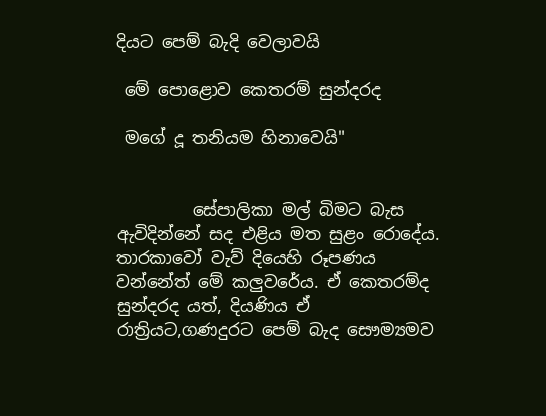දියට පෙම් බැදි වෙලාවයි

 මේ පොළොව කෙතරම් සුන්දරද

 මගේ දූ තනියම හිනාවෙයි"


         සේපාලිකා මල් බිමට බැස ඇවිදින්නේ සද එළිය මත සුළං රොදේය. තාරකාවෝ වැව් දියෙහි රූපණය වන්නේත් මේ කලුවරේය. ඒ කෙතරම්ද සුන්දරද යත්, දියණිය ඒ රාත්‍රියට,ගණදුරට පෙම් බැද සෞම්‍යමව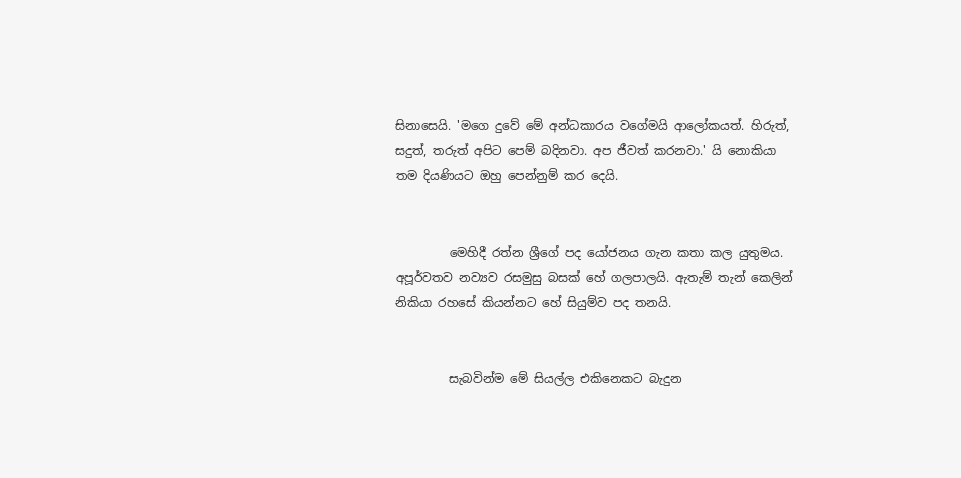සිනාසෙයි. 'මගෙ දුවේ මේ අන්ධකාරය වගේමයි ආලෝකයත්. හිරුත්, සදුත්, තරුත් අපිට පෙම් බදිනවා. අප ජීවත් කරනවා.' යි නොකියා තම දියණියට ඔහු පෙන්නුම් කර දෙයි.


         මෙහිදී රත්න ශ්‍රීගේ පද යෝජනය ගැන කතා කල යුතුමය. අපූර්වතව නව්‍යව රසමුසු බසක් හේ ගලපාලයි. ඇතැම් තැන් කෙලින් නිකියා රහසේ කියන්නට හේ සියුම්ව පද තනයි.


         සැබවින්ම මේ සියල්ල එකිනෙකට බැදුන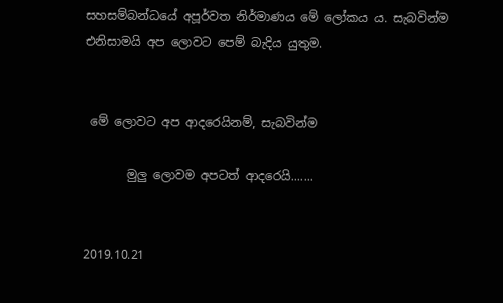සහසම්බන්ධයේ අපූර්වත නිර්මාණය මේ ලෝකය ය. සැබවින්ම එනිසාමයි අප ලොවට පෙම් බැදිය යුතුම.


 මේ ලොවට අප ආදරෙයිනම්, සැබවින්ම

       මුලු ලොවම අපටත් ආදරෙයි.......


2019.10.21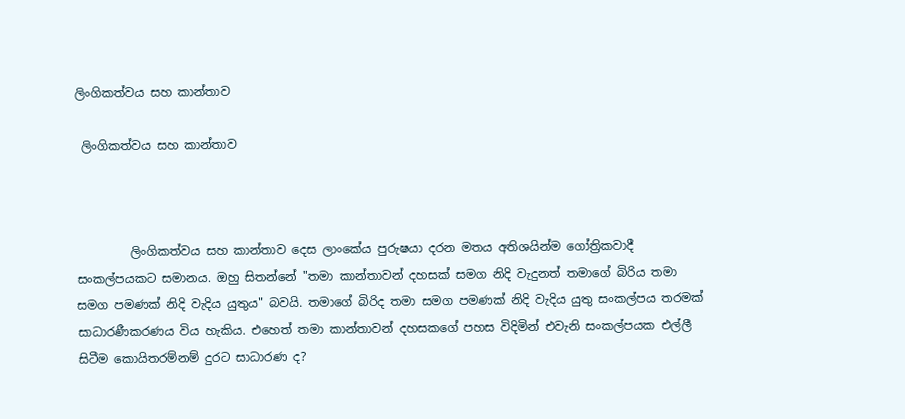ලිංගිකත්වය සහ කාන්තාව

 ලිංගිකත්වය සහ කාන්තාව



         ලිංගිකත්වය සහ කාන්තාව දෙස ලාංකේය පුරුෂයා දරන මතය අතිශයින්ම ගෝත්‍රිකවාදී සංකල්පයකට සමානය. ඔහු සිතන්නේ "තමා කාන්තාවන් දහසක් සමග නිදි වැදුනත් තමාගේ බිරිය තමා සමග පමණක් නිදි වැදිය යුතුය" බවයි. තමාගේ බිරිද තමා සමග පමණක් නිදි වැදිය යුතු සංකල්පය තරමක් සාධාරණීකරණය විය හැකිය. එහෙත් තමා කාන්තාවන් දහසකගේ පහස විදිමින් එවැනි සංකල්පයක එල්ලී සිටීම කොයිතරම්නම් දුරට සාධාරණ ද?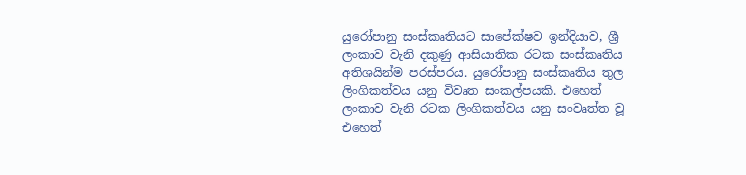යුරෝපානු සංස්කෘතියට සාපේක්ෂව ඉන්දියාව, ශ්‍රී ලංකාව වැනි දකුණු ආසියාතික රටක සංස්කෘතිය අතිශයින්ම පරස්පරය. යුරෝපානු සංස්කෘතිය තුල ලිංගිකත්වය යනු විවෘත සංකල්පයකි. එහෙත් ලංකාව වැනි රටක ලිංගිකත්වය යනු සංවෘත්ත වූ එහෙත්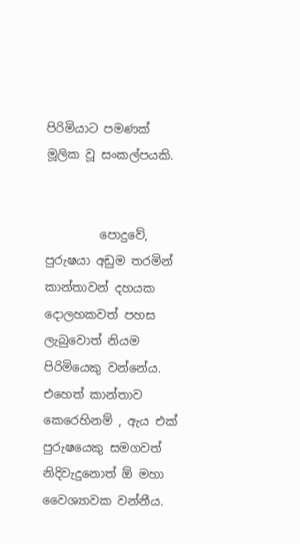පිරිමියාට පමණක් මූලික වූ සංකල්පයකි.


         පොදුවේ, පුරුෂයා අඩුම තරමින් කාන්තාවන් දහයක දොලහකවත් පහස ලැබුවොත් නියම පිරිමියෙකු වන්නේය. එහෙත් කාන්තාව කෙරෙහිනම් , ඇය එක් පුරුෂයෙකු සමගවත් නිදිවැදුනොත් ඕ මහා වෛශ්‍යාවක වන්නීය.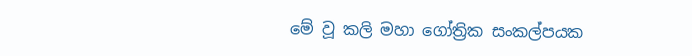මේ වූ කලි මහා ගෝත්‍රික සංකල්පයක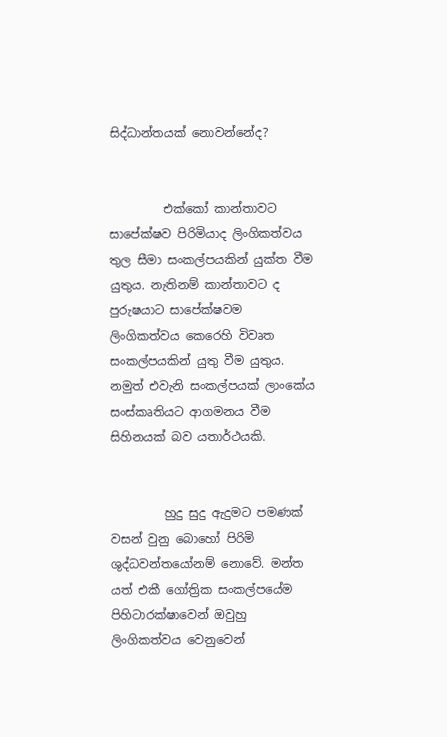සිද්ධාන්තයක් නොවන්නේද?


         එක්කෝ කාන්තාවට සාපේක්ෂව පිරිමියාද ලිංගිකත්වය තුල සීමා සංකල්පයකින් යුක්ත වීම යුතුය. නැතිනම් කාන්තාවට ද පුරුෂයාට සාපේක්ෂවම ලිංගිකත්වය කෙරෙහි විවෘත සංකල්පයකින් යුතු වීම යුතුය. නමුත් එවැනි සංකල්පයක් ලාංකේය සංස්කෘතියට ආගමනය වීම සිහිනයක් බව යතාර්ථයකි.


         හුදු සුදු ඇදුමට පමණක් වසන් වුනු බොහෝ පිරිමි ශුද්ධවන්තයෝනම් නොවේ. මන්ත යත් එකී ගෝත්‍රික සංකල්පයේම පිහිටාරක්ෂාවෙන් ඔවුහු ලිංගිකත්වය වෙනුවෙන්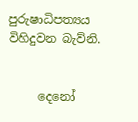පුරුෂාධිපත්‍යය විහිදුවන බැව්නි.


     දෙනෝ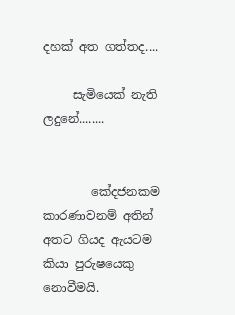දහක් අත ගත්තද....

     සැමියෙක් නැති ලදුනේ........


        කේදජනකම කාරණාවනම් අතින් අතට ගියද ඇයටම කියා පුරුෂයෙකු නොවීමයි.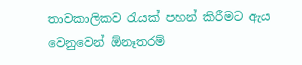තාවකාලිකව රැයක් පහන් කිරීමට ඇය වෙනුවෙන් ඕනෑතරම්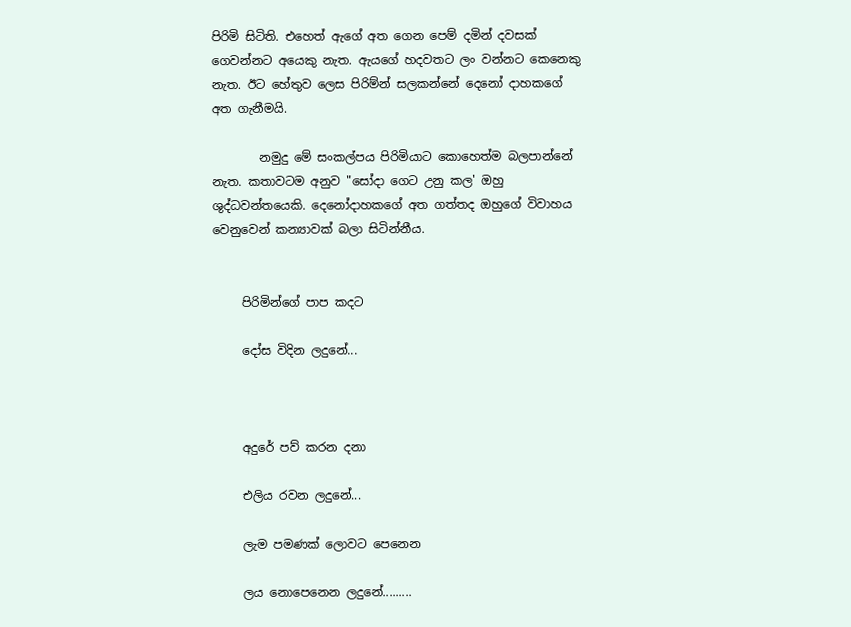පිරිමි සිටිති. එහෙත් ඇගේ අත ගෙන පෙම් දමින් දවසක් ගෙවන්නට අයෙකු නැත. ඇයගේ හදවතට ලං වන්නට කෙනෙකු නැත. ඊට හේතුව ලෙස පිරිම්න් සලකන්නේ දෙනෝ දාහකගේ අත ගැනීමයි.

        නමුදු මේ සංකල්පය පිරිමියාට කොහෙත්ම බලපාන්නේ නැත. කතාවටම අනුව "සෝදා ගෙට උනු කල' ඔහු ශුද්ධවන්තයෙකි. දෙනෝදාහකගේ අත ගත්තද ඔහුගේ විවාහය වෙනුවෙන් කන්‍යාවක් බලා සිටින්නීය.


     පිරිමින්ගේ පාප කදට

     දෝස විදින ලදුනේ...



     අදුරේ පව් කරන දනා

     එලිය රවන ලදුනේ...

     ලැම පමණක් ලොවට පෙනෙන

     ලය නොපෙනෙන ලදුනේ.........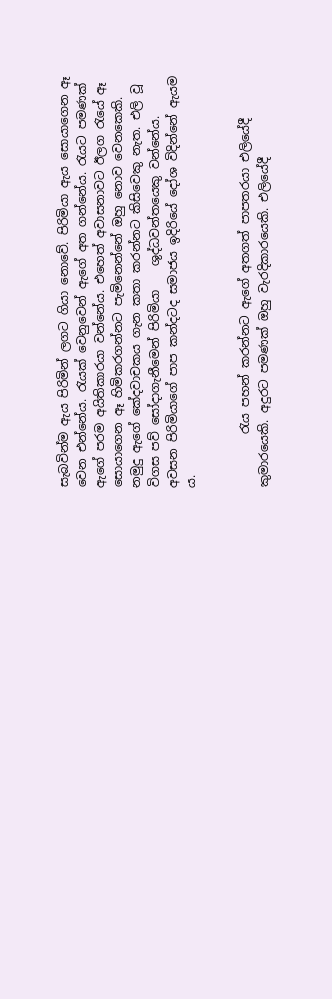සැබවින්ම ඇය පිරිමින් ලගට ගියා නොවේ. පිරිමියා ඇය සොයාගෙන ඈ වෙන එන්නේය. රැයක් වෙනුවෙන් ඇගේ අත ගන්නේය. රැයට පමණක් ඇගේ පරම අයිතිකාරයා වන්නේය. එහෙත් අවාසනාවට ඊලග රැයේ ඈ සොයාගෙන ඈ හිමිකරගන්නට පැමිනෙන්නේ ඔහු නොව වෙනකෙකි. නමුදු ඇගේ කේදවාචකය ගැන කතා කරන්නට කිසිවෙකු නැත. එලි වූ විගස පව් සෝදාගැනීමෙන් පිරිමියා    ශුද්ධවන්තයෙකු වන්නේය. අවසන පිරිමියාගේ පාප කන්දටද සමාජය ඉදිරියේ දෝශ විදින්නේ ඇයම ය.


         රැය පහන් කරන්නට ඇගේ අතගත් පාපතරයා එලියේදී කුමාරයෙකි. අදුරට පමණක් ඔහු වැරදිකාරයෙකි. එලියේදී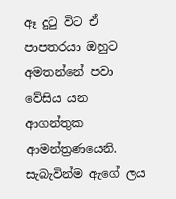ඈ දුටු විට ඒ පාපතරයා ඔහුට අමතන්නේ පවා වේසිය යන ආගන්තුක ආමන්ත්‍රණයෙනි. සැබැවින්ම ඇගේ ලය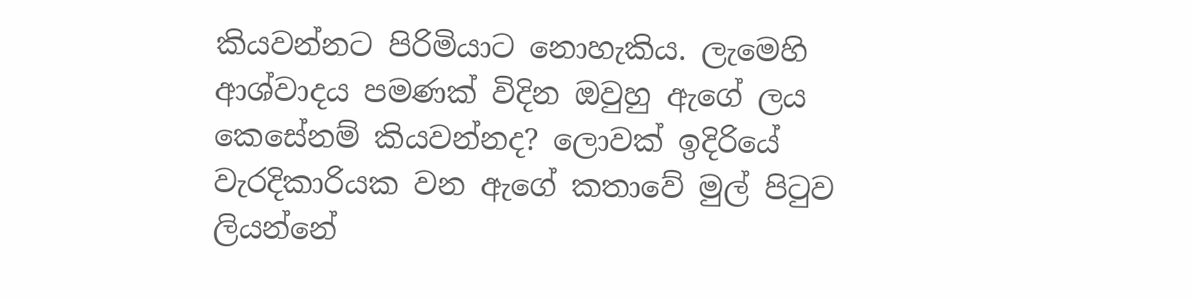කියවන්නට පිරිමියාට නොහැකිය. ලැමෙහි ආශ්වාදය පමණක් විදින ඔවුහු ඇගේ ලය කෙසේනම් කියවන්නද? ලොවක් ඉදිරියේ වැරදිකාරියක වන ඇගේ කතාවේ මුල් පිටුව ලියන්නේ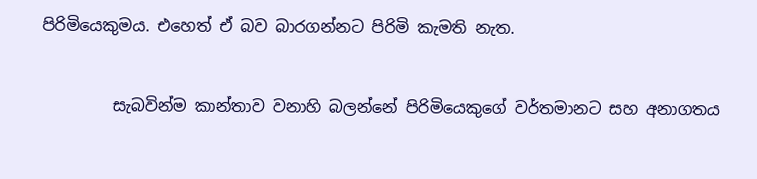පිරිමියෙකුමය. එහෙත් ඒ බව බාරගන්නට පිරිමි කැමති නැත.


         සැබවින්ම කාන්තාව වනාහි බලන්නේ පිරිමියෙකුගේ වර්තමානට සහ අනාගතය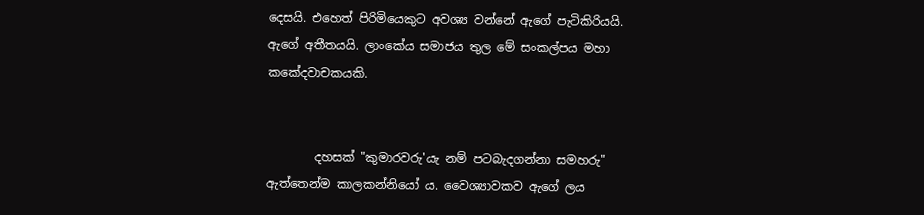දෙසයි. එහෙත් පිරිමියෙකුට අවශ්‍ය වන්නේ ඇගේ පැටිකිරියයි. ඇගේ අතීතයයි. ලාංකේය සමාජය තුල මේ සංකල්පය මහා කකේදවාචකයකි.


        දහසක් "කුමාරවරු'යැ නම් පටබැදගන්නා සමහරු" ඇත්තෙන්ම කාලකන්නියෝ ය. වෛශ්‍යාවකව ඇගේ ලය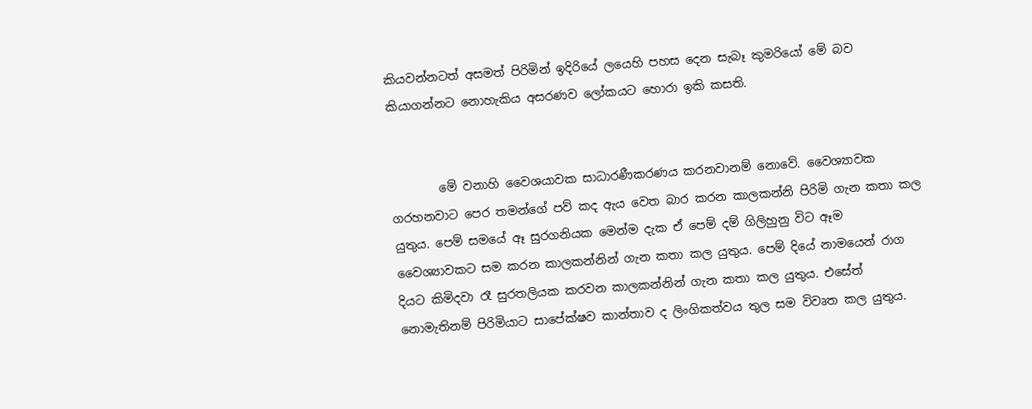කියවන්නටත් අසමත් පිරිමින් ඉදිරියේ ලයෙහි පහස දෙන සැබෑ කුමරියෝ මේ බව කියාගන්නට නොහැකිය අසරණව ලෝකයට හොරා ඉකි කසති.


        මේ වනාහි වෛශයාවක සාධාරණීකරණය කරනවානම් නොවේ. වෛශ්‍යාවක ගරහනවාට පෙර තමන්ගේ පව් කද ඇය වෙත බාර කරන කාලකන්නි පිරිමි ගැන කතා කල යුතුය. පෙම් සමයේ ඈ සුරගනියක මෙන්ම දැක ඒ පෙම් දම් ගිලිහුනු විට ඈම  වෛශ්‍යාවකට සම කරන කාලකන්නින් ගැන කතා කල යුතුය. පෙම් දියේ නාමයෙන් රාග දියට කිමිදවා රෑ සුරතලියක කරවන කාලකන්නින් ගැන කතා කල යුතුය. එසේත් නොමැතිනම් පිරිමියාට සාපේක්ෂව කාන්තාව ද ලිංගිකත්වය තුල සම විවෘත කල යුතුය.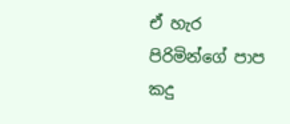ඒ හැර පිරිමින්ගේ පාප කදු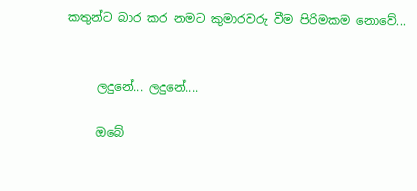කතුන්ට බාර කර නමට කුමාරවරු වීම පිරිමකම නොවේ...


     ලදුනේ... ලදුනේ....

     ඔබේ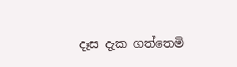දෑස දැක ගත්තෙමි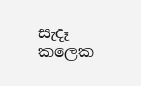සැදෑ කලෙක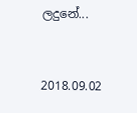ලදුනේ...


2018.09.02